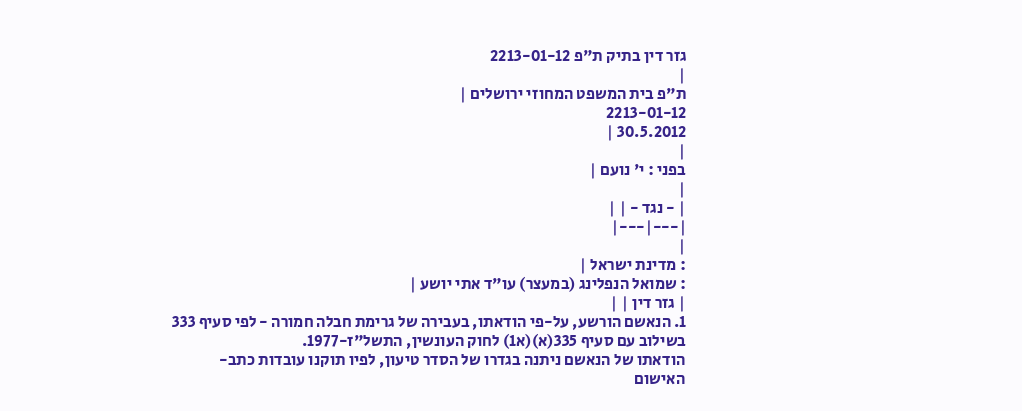גזר דין בתיק ת"פ 2213-01-12
|
ת"פ בית המשפט המחוזי ירושלים |
2213-01-12
30.5.2012 |
|
בפני : י' נועם |
|
| - נגד - | |
|---|---|
|
: מדינת ישראל |
: שמואל הנפלינג (במעצר) עו"ד אתי יושע |
| גזר דין | |
1. הנאשם הורשע, על-פי הודאתו, בעבירה של גרימת חבלה חמורה - לפי סעיף 333 בשילוב עם סעיף 335(א)(א1) לחוק העונשין, התשל"ז-1977.
הודאתו של הנאשם ניתנה בגדרו של הסדר טיעון, לפיו תוקנו עובדות כתב-האישום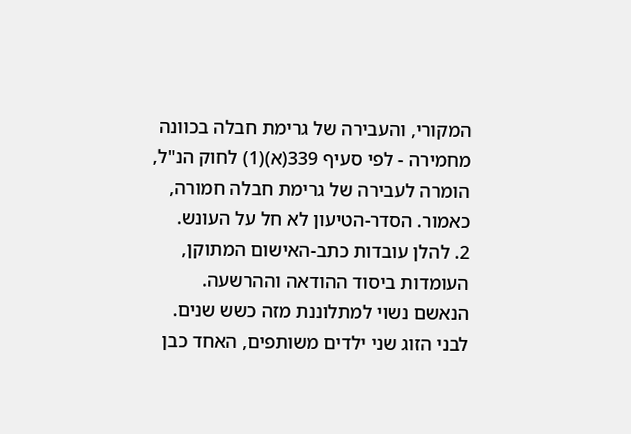המקורי, והעבירה של גרימת חבלה בכוונה מחמירה - לפי סעיף 339(א)(1) לחוק הנ"ל, הומרה לעבירה של גרימת חבלה חמורה, כאמור. הסדר-הטיעון לא חל על העונש.
2. להלן עובדות כתב-האישום המתוקן, העומדות ביסוד ההודאה וההרשעה.
הנאשם נשוי למתלוננת מזה כשש שנים. לבני הזוג שני ילדים משותפים, האחד כבן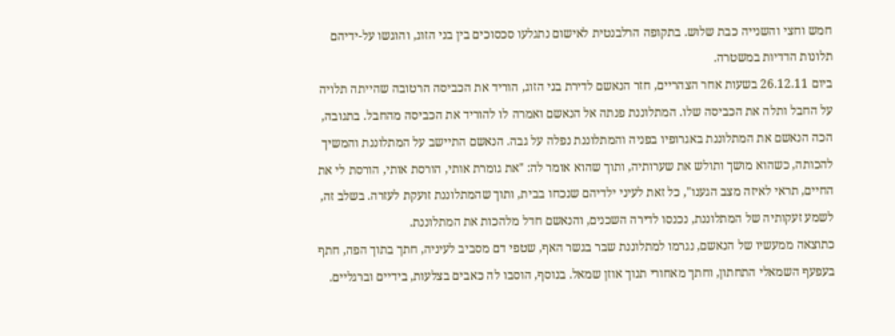חמש וחצי והשנייה כבת שלוש. בתקופה הרלבנטית לאישום נתגלעו סכסוכים בין בני הזוג, והוגשו על-ידיהם תלונות הדדיות במשטרה.
ביום 26.12.11 בשעות אחר הצהריים, חזר הנאשם לדירת בני הזוג, הוריד את הכביסה הרטובה שהייתה תלויה על החבל ותלה את הכביסה שלו. המתלוננת פנתה אל הנאשם ואמרה לו להוריד את הכביסה מהחבל. בתגובה, הכה הנאשם את המתלוננת באגרופיו בפניה והמתלוננת נפלה על גבה. הנאשם התיישב על המתלוננת והמשיך להכותה, כשהוא מושך ותולש את שערותיה, ותוך שהוא אומר לה: "את גומרת אותי, הורסת אותי, הורסת לי את החיים, תראי לאיזה מצב הגענו", כל זאת לעיני ילדיהם שנכחו בבית, ותוך שהמתלוננת זועקת לעזרה. בשלב זה, לשמע זעקותיה של המתלוננת, נכנסו לדירה השכנים, והנאשם חדל מלהכות את המתלוננת.
כתוצאה ממעשיו של הנאשם, נגרמו למתלוננת שבר בגשר האף, שטפי דם מסביב לעיניה, חתך בתוך הפה, חתף בעפעף השמאלי התחתון, וחתך מאחורי תנוך אוזן שמאל. בנוסף, הוסבו לה כאבים בצלעות, בידיים וברגליים.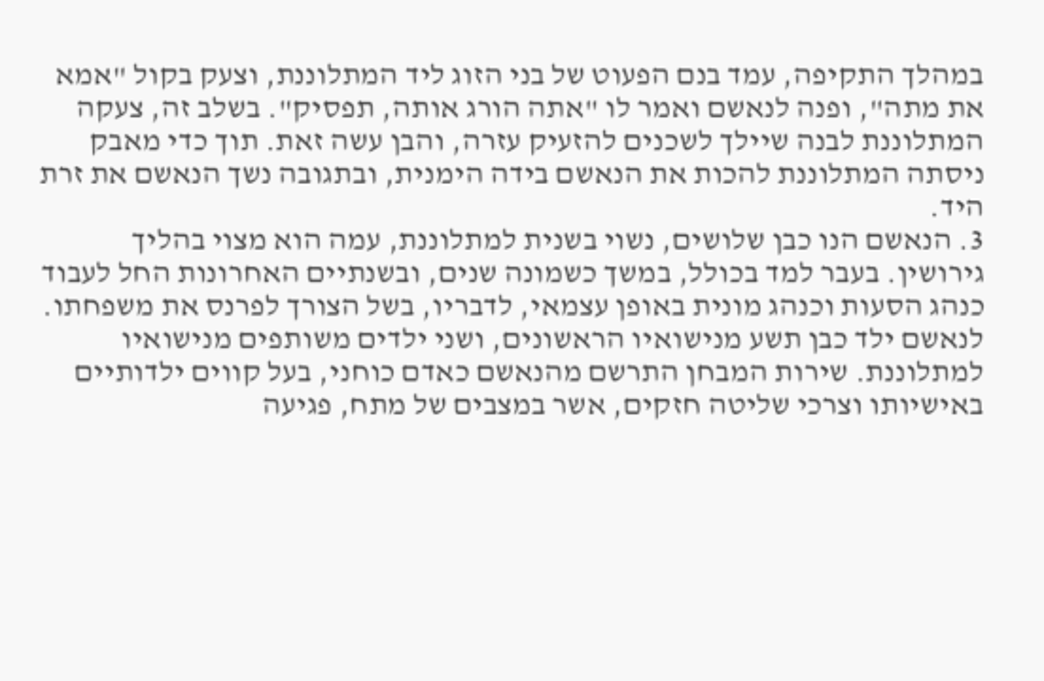במהלך התקיפה, עמד בנם הפעוט של בני הזוג ליד המתלוננת, וצעק בקול "אמא את מתה", ופנה לנאשם ואמר לו "אתה הורג אותה, תפסיק". בשלב זה, צעקה המתלוננת לבנה שיילך לשכנים להזעיק עזרה, והבן עשה זאת. תוך כדי מאבק ניסתה המתלוננת להכות את הנאשם בידה הימנית, ובתגובה נשך הנאשם את זרת היד.
3. הנאשם הנו כבן שלושים, נשוי בשנית למתלוננת, עמה הוא מצוי בהליך גירושין. בעבר למד בכולל, במשך כשמונה שנים, ובשנתיים האחרונות החל לעבוד כנהג הסעות וכנהג מונית באופן עצמאי, לדבריו, בשל הצורך לפרנס את משפחתו. לנאשם ילד כבן תשע מנישואיו הראשונים, ושני ילדים משותפים מנישואיו למתלוננת. שירות המבחן התרשם מהנאשם כאדם כוחני, בעל קווים ילדותיים באישיותו וצרכי שליטה חזקים, אשר במצבים של מתח, פגיעה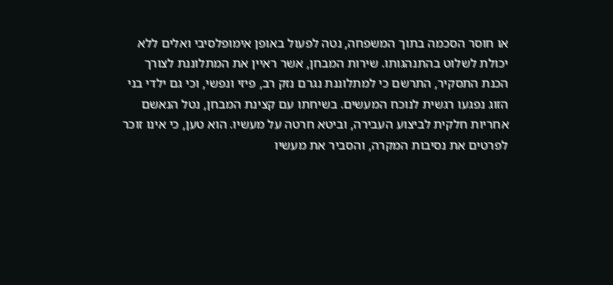או חוסר הסכמה בתוך המשפחה, נטה לפעול באופן אימופלסיבי ואלים ללא יכולת לשלוט בהתנהגותו. שירות המבחן, אשר ראיין את המתלוננת לצורך הכנת התסקיר, התרשם כי למתלוננת נגרם נזק רב, פיזי ונפשי, וכי גם ילדי בני הזוג נפגעו רגשית לנוכח המעשים. בשיחתו עם קצינת המבחן, נטל הנאשם אחריות חלקית לביצוע העבירה, וביטא חרטה על מעשיו. הוא טען, כי אינו זוכר לפרטים את נסיבות המקרה, והסביר את מעשיו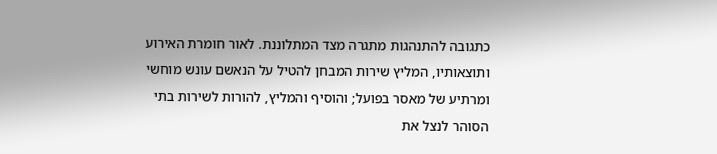כתגובה להתנהגות מתגרה מצד המתלוננת. לאור חומרת האירוע ותוצאותיו, המליץ שירות המבחן להטיל על הנאשם עונש מוחשי ומרתיע של מאסר בפועל; והוסיף והמליץ, להורות לשירות בתי הסוהר לנצל את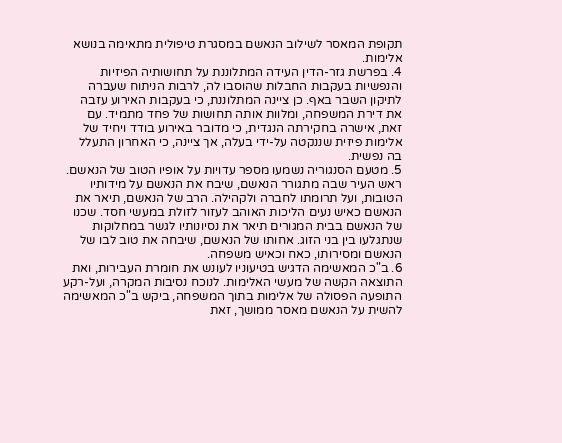תקופת המאסר לשילוב הנאשם במסגרת טיפולית מתאימה בנושא אלימות.
4. בפרשת גזר-הדין העידה המתלוננת על תחושותיה הפיזיות והנפשיות בעקבות החבלות שהוסבו לה, לרבות הניתוח שעברה לתיקון השבר באף. כן ציינה המתלוננת, כי בעקבות האירוע עזבה את דירת המשפחה, ומלוות אותה תחושות של פחד מתמיד. עם זאת, אישרה בחקירתה הנגדית, כי מדובר באירוע בודד ויחיד של אלימות פיזית שננקטה על-ידי בעלה, אך ציינה, כי האחרון התעלל בה נפשית.
5. מטעם הסנגוריה נשמעו מספר עדויות על אופיו הטוב של הנאשם. ראש העיר שבה מתגורר הנאשם, שיבח את הנאשם על מידותיו הטובות, ועל תרומתו לחברה ולקהילה. הרב של הנאשם, תיאר את הנאשם כאיש נעים הליכות האוהב לעזור לזולת במעשי חסד. שכנו של הנאשם בבית המגורים תיאר את נסיונותיו לגשר במחלוקות שנתגלעו בין בני הזוג. אחותו של הנאשם, שיבחה את טוב לבו של הנאשם ומסירותו, כאח וכאיש משפחה.
6. ב"כ המאשימה הדגיש בטיעוניו לעונש את חומרת העבירות, ואת התוצאה הקשה של מעשי האלימות. לנוכח נסיבות המקרה, ועל-רקע התופעה הפסולה של אלימות בתוך המשפחה, ביקש ב"כ המאשימה להשית על הנאשם מאסר ממושך, זאת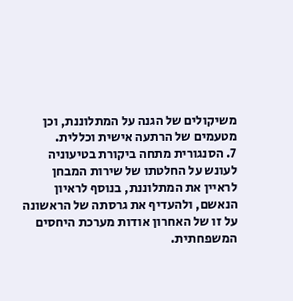משיקולים של הגנה על המתלוננת, וכן מטעמים של הרתעה אישית וכללית.
7. הסנגורית מתחה ביקורת בטיעוניה לעונש על החלטתו של שירות המבחן לראיין את המתלוננת, בנוסף לראיון הנאשם, ולהעדיף את גרסתה של הראשונה על זו של האחרון אודות מערכת היחסים המשפחתית.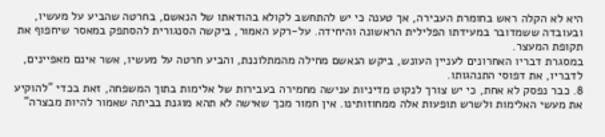היא לא הקלה ראש בחומרת העבירה, אך טענה כי יש להתחשב לקולא בהודאתו של הנאשם, בחרטה שהביע על מעשיו, ובעובדה ששמדובר במעידתו הפלילית הראשונה והיחידה. על-רקע האמור, ביקשה הסנגורית להסתפק במאסר שיחפוף את תקופת המעצר.
במסגרת דבריו האחרונים לעניין העונש, ביקש הנאשם מחילה מהמתלוננת, והביע חרטה על מעשיו, אשר אינם מאפיינים, לדבריו, את דפוסי התנהגותו.
8. כבר נפסק לא אחת, כי יש צורך לנקוט מדיניות ענישה מחמירה בעבירות של אלימות בתוך המשפחה, זאת בכדי "להוקיע את מעשי האלימות ולשרש תופעות אלה ממחוזותינו. אין חמור מכך שאישה לא תהא מוגנת בביתה שאמור להיות מבצרה"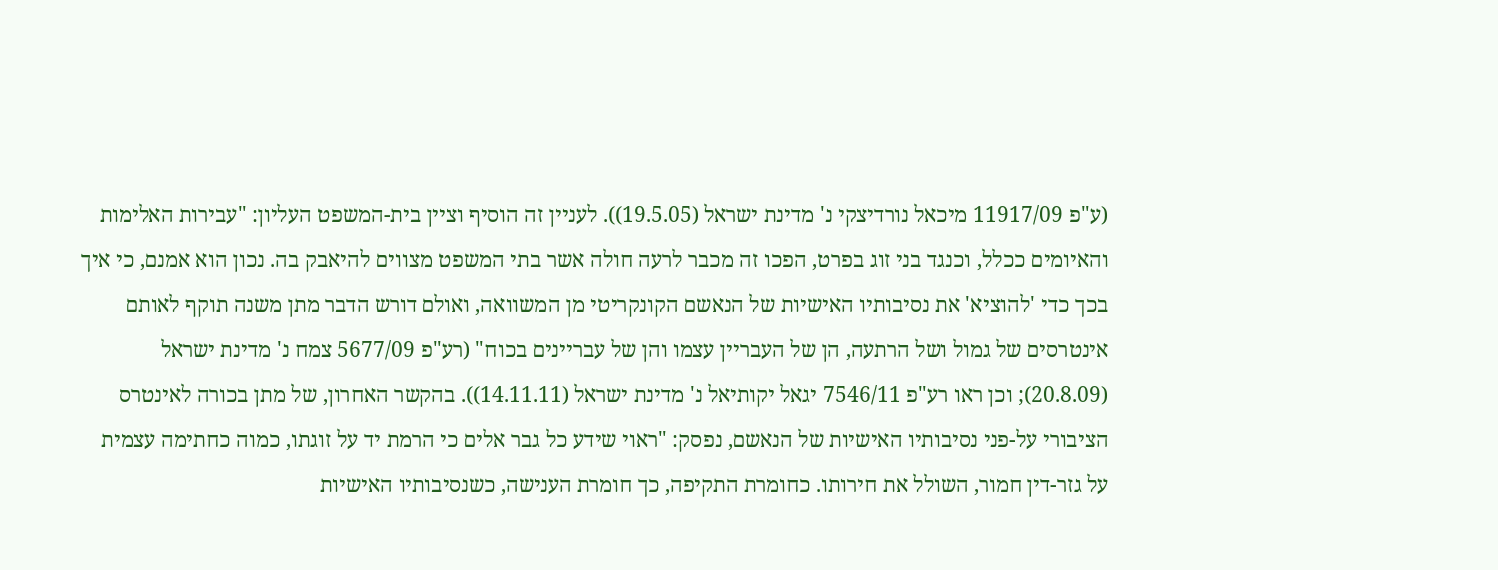(ע"פ 11917/09 מיכאל נורדיצקי נ' מדינת ישראל (19.5.05)). לעניין זה הוסיף וציין בית-המשפט העליון: "עבירות האלימות והאיומים ככלל, וכנגד בני זוג בפרט, הפכו זה מכבר לרעה חולה אשר בתי המשפט מצווים להיאבק בה. נכון הוא אמנם, כי איך בכך כדי 'להוציא' את נסיבותיו האישיות של הנאשם הקונקריטי מן המשוואה, ואולם דורש הדבר מתן משנה תוקף לאותם אינטרסים של גמול ושל הרתעה, הן של העבריין עצמו והן של עבריינים בכוח" (רע"פ 5677/09 צמח נ' מדינת ישראל (20.8.09); וכן ראו רע"פ 7546/11 יגאל יקותיאל נ' מדינת ישראל (14.11.11)). בהקשר האחרון, של מתן בכורה לאינטרס הציבורי על-פני נסיבותיו האישיות של הנאשם, נפסק: "ראוי שידע כל גבר אלים כי הרמת יד על זוגתו, כמוה כחתימה עצמית על גזר-דין חמור, השולל את חירותו. כחומרת התקיפה, כך חומרת הענישה, כשנסיבותיו האישיות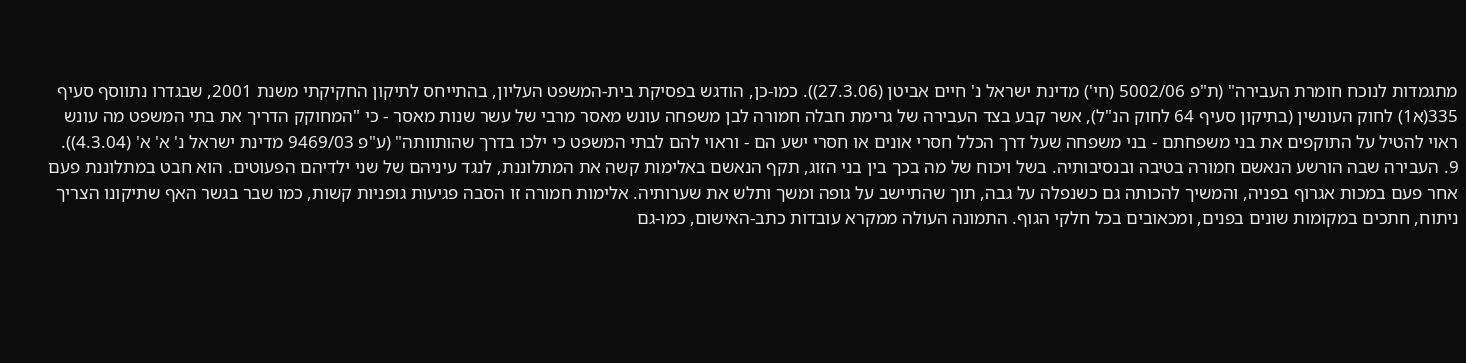מתגמדות לנוכח חומרת העבירה" (ת"פ 5002/06 (חי') מדינת ישראל נ' חיים אביטן (27.3.06)). כמו-כן, הודגש בפסיקת בית-המשפט העליון, בהתייחס לתיקון החקיקתי משנת 2001, שבגדרו נתווסף סעיף 335(א1) לחוק העונשין (בתיקון סעיף 64 לחוק הנ"ל), אשר קבע בצד העבירה של גרימת חבלה חמורה לבן משפחה עונש מאסר מרבי של עשר שנות מאסר - כי "המחוקק הדריך את בתי המשפט מה עונש ראוי להטיל על התוקפים את בני משפחתם - בני משפחה שעל דרך הכלל חסרי אונים או חסרי ישע הם - וראוי להם לבתי המשפט כי ילכו בדרך שהותוותה" (ע"פ 9469/03 מדינת ישראל נ' א' א' (4.3.04)).
9. העבירה שבה הורשע הנאשם חמורה בטיבה ובנסיבותיה. בשל ויכוח של מה בכך בין בני הזוג, תקף הנאשם באלימות קשה את המתלוננת, לנגד עיניהם של שני ילדיהם הפעוטים. הוא חבט במתלוננת פעם אחר פעם במכות אגרוף בפניה, והמשיך להכותה גם כשנפלה על גבה, תוך שהתיישב על גופה ומשך ותלש את שערותיה. אלימות חמורה זו הסבה פגיעות גופניות קשות, כמו שבר בגשר האף שתיקונו הצריך ניתוח, חתכים במקומות שונים בפנים, ומכאובים בכל חלקי הגוף. התמונה העולה ממקרא עובדות כתב-האישום, כמו-גם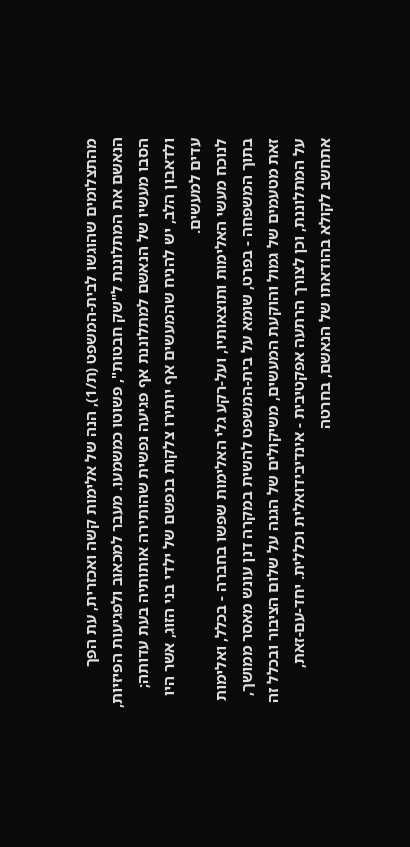מהתצלומים שהוגשו לבית-המשפט (ת/1), הנה של אלימות קשה ואכזרית, עת הפך הנאשם את המתלוננת ל"שק חבטות", פשוטו כמשמעו. מעבר למכאוב ולפגיעות הפיזיות, הסבו מעשיו של הנאשם למתלוננת אף פגיעה נפשית שהותירה אותותיה בעת עדותה; ולדאבון הלב, יש להניח שהמעשים אף יותירו צלקות בנפשם של ילדי בני הזוג, אשר היו עדים למעשים.
לנוכח מעשי האלימות ותוצאותיו, ועל-רקע גלי האלימות שפשו בחברה - בכלל, ואלימות בתוך המשפחה - בפרט, שומא על בית-המשפט להשית במקרה דנן עונש מאסר ממושך, זאת מטעמים של גמול והוקעת המעשים, משיקולים של הגנה על שלום הציבור ובכלל זה על המתלוננת, וכן לצורך הרתעה אפקטיבית - אינדיבידואלית וכללית. יחד-עם-זאת, אתחשב לקולא בהודאתו של הנאשם, בחרטה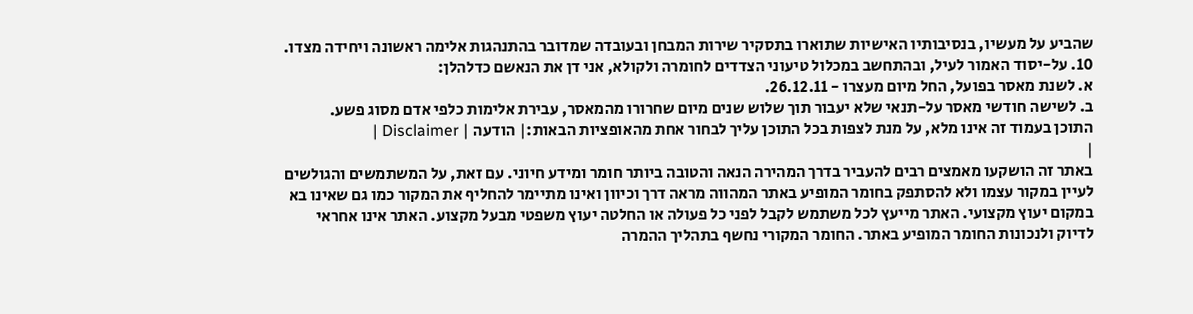שהביע על מעשיו, בנסיבותיו האישיות שתוארו בתסקיר שירות המבחן ובעובדה שמדובר בהתנהגות אלימה ראשונה ויחידה מצדו.
10. על-יסוד האמור לעיל, ובהתחשב במכלול טיעוני הצדדים לחומרה ולקולא, אני דן את הנאשם כדלהלן:
א. לשנת מאסר בפועל, החל מיום מעצרו - 26.12.11.
ב. לשישה חודשי מאסר על-תנאי שלא יעבור תוך שלוש שנים מיום שחרורו מהמאסר, עבירת אלימות כלפי אדם מסוג פשע.
התוכן בעמוד זה אינו מלא, על מנת לצפות בכל התוכן עליך לבחור אחת מהאופציות הבאות:| הודעה | Disclaimer |
|
באתר זה הושקעו מאמצים רבים להעביר בדרך המהירה הנאה והטובה ביותר חומר ומידע חיוני. עם זאת, על המשתמשים והגולשים לעיין במקור עצמו ולא להסתפק בחומר המופיע באתר המהווה מראה דרך וכיוון ואינו מתיימר להחליף את המקור כמו גם שאינו בא במקום יעוץ מקצועי. האתר מייעץ לכל משתמש לקבל לפני כל פעולה או החלטה יעוץ משפטי מבעל מקצוע. האתר אינו אחראי לדיוק ולנכונות החומר המופיע באתר. החומר המקורי נחשף בתהליך ההמרה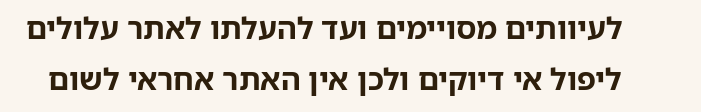לעיוותים מסויימים ועד להעלתו לאתר עלולים ליפול אי דיוקים ולכן אין האתר אחראי לשום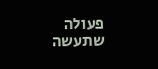פעולה שתעשה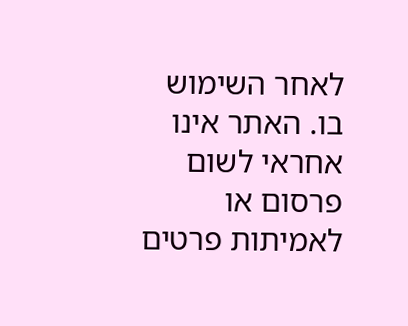לאחר השימוש בו. האתר אינו אחראי לשום פרסום או לאמיתות פרטים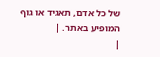של כל אדם, תאגיד או גוף המופיע באתר. |
|